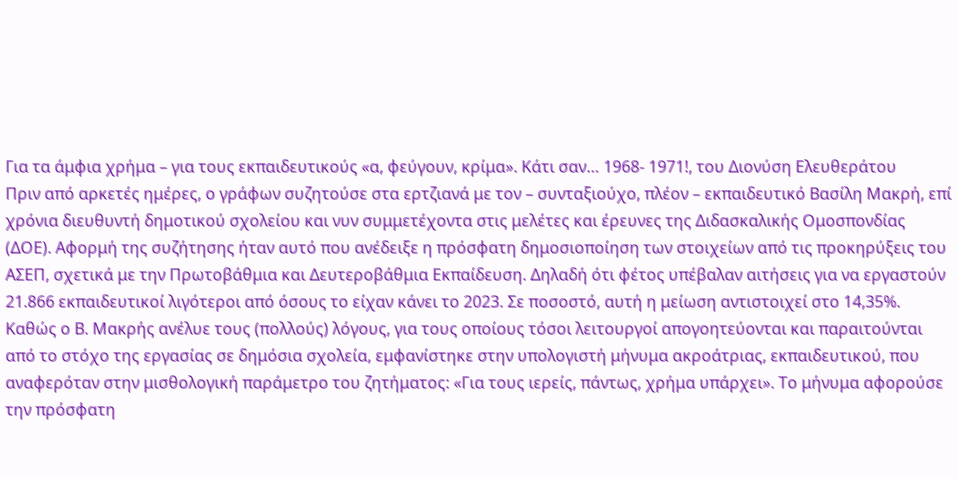Για τα άμφια χρήμα – για τους εκπαιδευτικούς «α, φεύγουν, κρίμα». Κάτι σαν… 1968- 1971!, του Διονύση Ελευθεράτου
Πριν από αρκετές ημέρες, ο γράφων συζητούσε στα ερτζιανά με τον – συνταξιούχο, πλέον – εκπαιδευτικό Βασίλη Μακρή, επί χρόνια διευθυντή δημοτικού σχολείου και νυν συμμετέχοντα στις μελέτες και έρευνες της Διδασκαλικής Ομοσπονδίας (ΔΟΕ). Αφορμή της συζήτησης ήταν αυτό που ανέδειξε η πρόσφατη δημοσιοποίηση των στοιχείων από τις προκηρύξεις του ΑΣΕΠ, σχετικά με την Πρωτοβάθμια και Δευτεροβάθμια Εκπαίδευση. Δηλαδή ότι φέτος υπέβαλαν αιτήσεις για να εργαστούν 21.866 εκπαιδευτικοί λιγότεροι από όσους το είχαν κάνει το 2023. Σε ποσοστό, αυτή η μείωση αντιστοιχεί στο 14,35%.
Καθώς ο Β. Μακρής ανέλυε τους (πολλούς) λόγους, για τους οποίους τόσοι λειτουργοί απογοητεύονται και παραιτούνται από το στόχο της εργασίας σε δημόσια σχολεία, εμφανίστηκε στην υπολογιστή μήνυμα ακροάτριας, εκπαιδευτικού, που αναφερόταν στην μισθολογική παράμετρο του ζητήματος: «Για τους ιερείς, πάντως, χρήμα υπάρχει». Το μήνυμα αφορούσε την πρόσφατη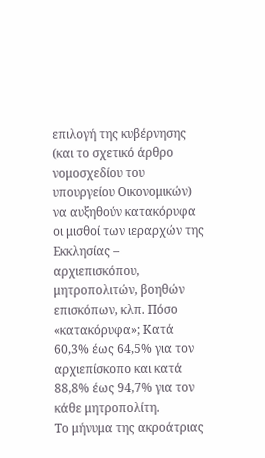επιλογή της κυβέρνησης (και το σχετικό άρθρο νομοσχεδίου του υπουργείου Οικονομικών) να αυξηθούν κατακόρυφα οι μισθοί των ιεραρχών της Εκκλησίας – αρχιεπισκόπου, μητροπολιτών, βοηθών επισκόπων, κλπ. Πόσο «κατακόρυφα»; Κατά 60,3% έως 64,5% για τον αρχιεπίσκοπο και κατά 88,8% έως 94,7% για τον κάθε μητροπολίτη.
Το μήνυμα της ακροάτριας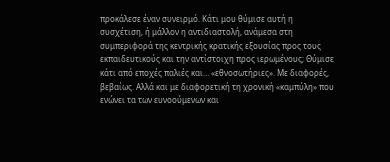προκάλεσε έναν συνειρμό. Κάτι μου θύμισε αυτή η συσχέτιση, ή μάλλον η αντιδιαστολή, ανάμεσα στη συμπεριφορά της κεντρικής κρατικής εξουσίας προς τους εκπαιδευτικούς και την αντίστοιχη προς ιερωμένους; Θύμισε κάτι από εποχές παλιές και… «εθνοσωτήριες». Με διαφορές, βεβαίως. Αλλά και με διαφορετική τη χρονική «καμπύλη» που ενώνει τα των ευνοούμενων και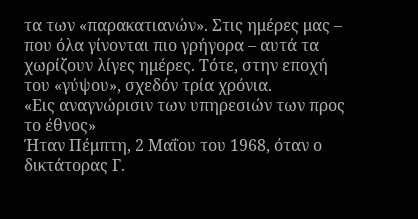τα των «παρακατιανών». Στις ημέρες μας – που όλα γίνονται πιο γρήγορα – αυτά τα χωρίζουν λίγες ημέρες. Τότε, στην εποχή του «γύψου», σχεδόν τρία χρόνια.
«Εις αναγνώρισιν των υπηρεσιών των προς το έθνος»
Ήταν Πέμπτη, 2 Μαΐου του 1968, όταν ο δικτάτορας Γ.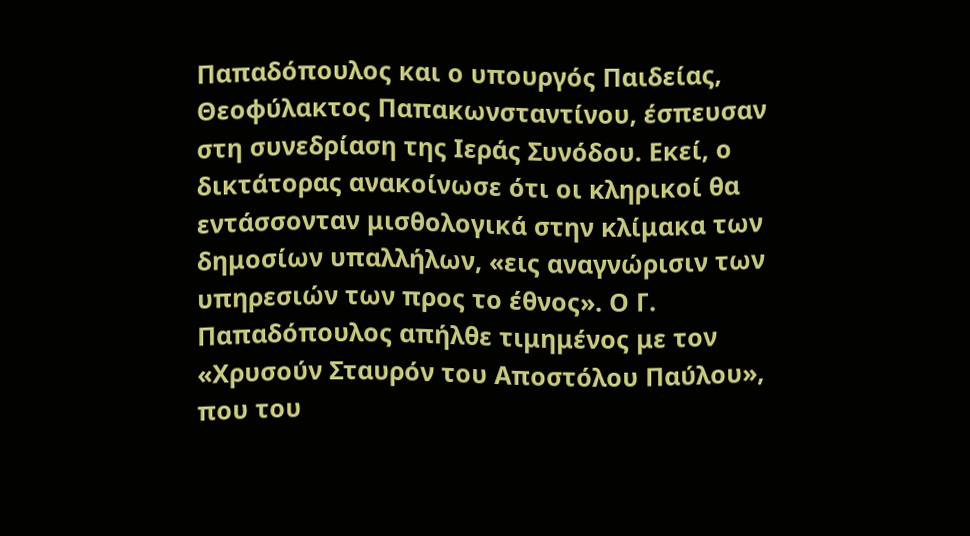Παπαδόπουλος και ο υπουργός Παιδείας, Θεοφύλακτος Παπακωνσταντίνου, έσπευσαν στη συνεδρίαση της Ιεράς Συνόδου. Εκεί, ο δικτάτορας ανακοίνωσε ότι οι κληρικοί θα εντάσσονταν μισθολογικά στην κλίμακα των δημοσίων υπαλλήλων, «εις αναγνώρισιν των υπηρεσιών των προς το έθνος». Ο Γ. Παπαδόπουλος απήλθε τιμημένος με τον «Χρυσούν Σταυρόν του Αποστόλου Παύλου», που του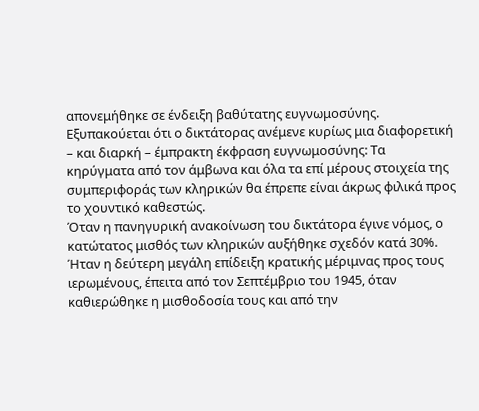απονεμήθηκε σε ένδειξη βαθύτατης ευγνωμοσύνης. Εξυπακούεται ότι ο δικτάτορας ανέμενε κυρίως μια διαφορετική – και διαρκή – έμπρακτη έκφραση ευγνωμοσύνης: Τα κηρύγματα από τον άμβωνα και όλα τα επί μέρους στοιχεία της συμπεριφοράς των κληρικών θα έπρεπε είναι άκρως φιλικά προς το χουντικό καθεστώς.
Όταν η πανηγυρική ανακοίνωση του δικτάτορα έγινε νόμος, ο κατώτατος μισθός των κληρικών αυξήθηκε σχεδόν κατά 30%. Ήταν η δεύτερη μεγάλη επίδειξη κρατικής μέριμνας προς τους ιερωμένους, έπειτα από τον Σεπτέμβριο του 1945, όταν καθιερώθηκε η μισθοδοσία τους και από την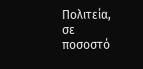Πολιτεία, σε ποσοστό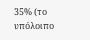35% (το υπόλοιπο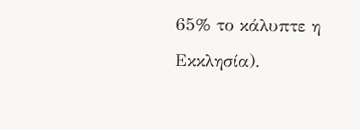65% το κάλυπτε η Εκκλησία).